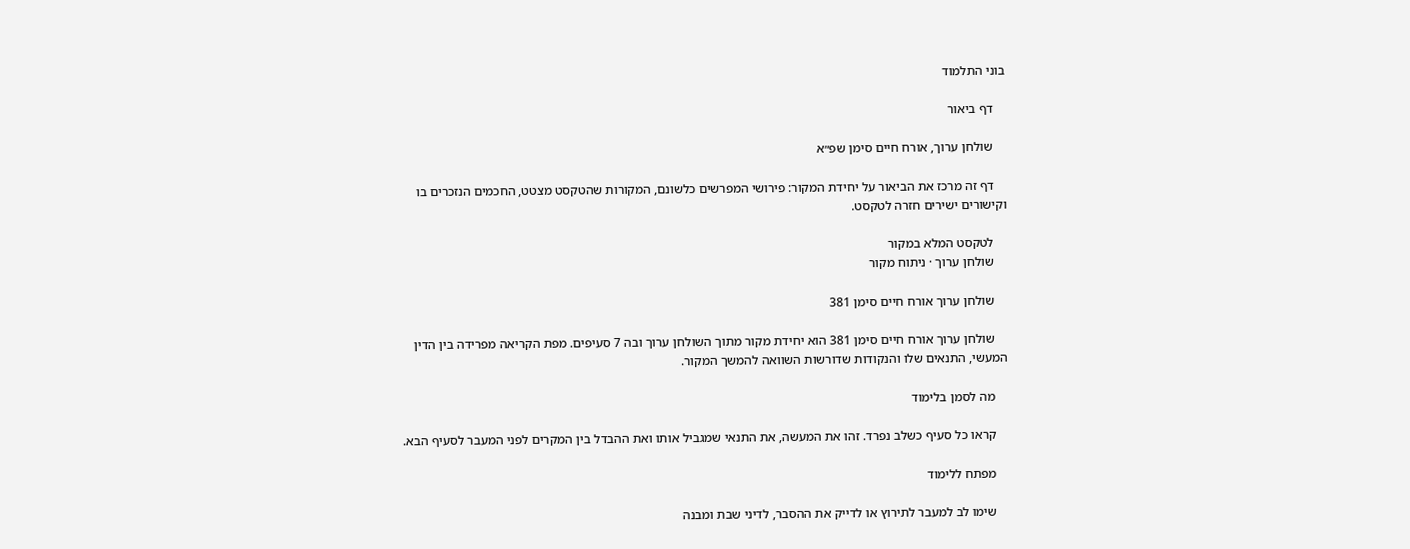בוני התלמוד

    דף ביאור

    שולחן ערוך, אורח חיים סימן שפ״א

    דף זה מרכז את הביאור על יחידת המקור: פירושי המפרשים כלשונם, המקורות שהטקסט מצטט, החכמים הנזכרים בו וקישורים ישירים חזרה לטקסט.

    לטקסט המלא במקור
    שולחן ערוך · ניתוח מקור

    שולחן ערוך אורח חיים סימן 381

    שולחן ערוך אורח חיים סימן 381 הוא יחידת מקור מתוך השולחן ערוך ובה 7 סעיפים. מפת הקריאה מפרידה בין הדין המעשי, התנאים שלו והנקודות שדורשות השוואה להמשך המקור.

    מה לסמן בלימוד

    קראו כל סעיף כשלב נפרד. זהו את המעשה, את התנאי שמגביל אותו ואת ההבדל בין המקרים לפני המעבר לסעיף הבא.

    מפתח ללימוד

    שימו לב למעבר לתירוץ או לדייק את ההסבר, לדיני שבת ומבנה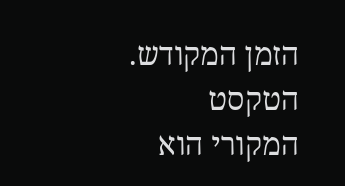הזמן המקודש. הטקסט המקורי הוא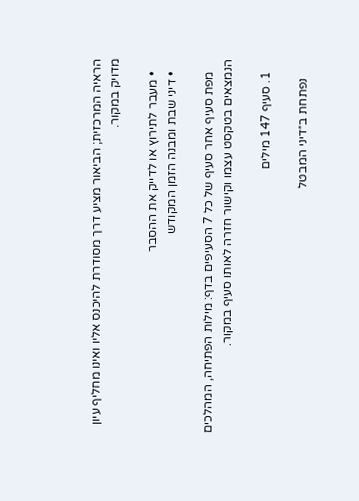הראיה המרכזית; הביאור מציע דרך מסודרת להיכנס אליו ואינו מחליף עיון מדויק במקור.

    • מעבר לתירוץ או לדייק את ההסבר
    • דיני שבת ומבנה הזמן המקודש

    מפת סעיף אחר סעיף של כל 7 הסעיפים בדף: מילות הפתיחה, המהלכים הנמצאים בטקסט עצמו וקישור חזרה לאותו סעיף במקור.

    1. סעיף 147 מילים

      נפתחת ב״דיני המבטל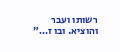רשותו ועבר והוציא. ובו ז…״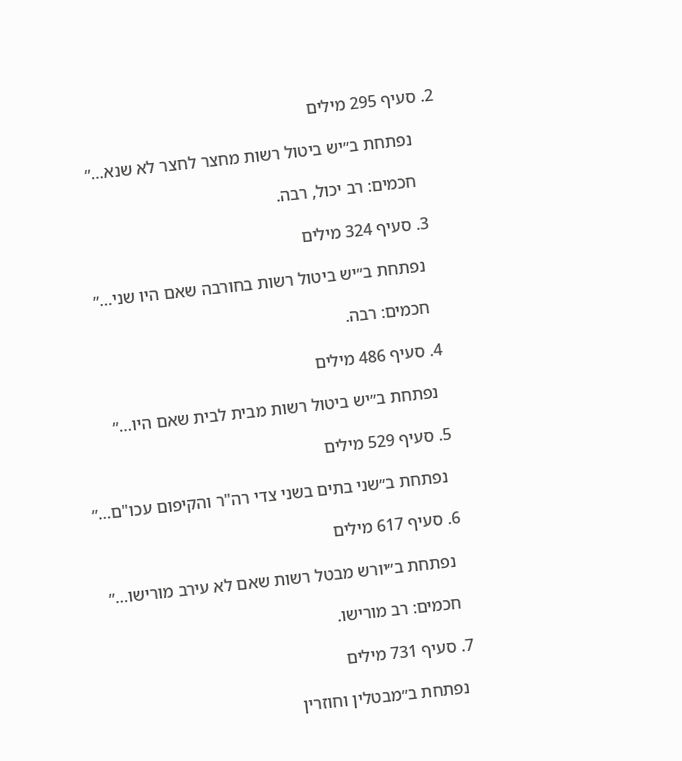2. סעיף 295 מילים

      נפתחת ב״יש ביטול רשות מחצר לחצר לא שנא…״

      חכמים: רב יכול, רבה.

    3. סעיף 324 מילים

      נפתחת ב״יש ביטול רשות בחורבה שאם היו שני…״

      חכמים: רבה.

    4. סעיף 486 מילים

      נפתחת ב״יש ביטול רשות מבית לבית שאם היו…״

    5. סעיף 529 מילים

      נפתחת ב״שני בתים בשני צדי רה"ר והקיפום עכו"ם…״

    6. סעיף 617 מילים

      נפתחת ב״יורש מבטל רשות שאם לא עירב מורישו…״

      חכמים: רב מורישו.

    7. סעיף 731 מילים

      נפתחת ב״מבטלין וחוזרין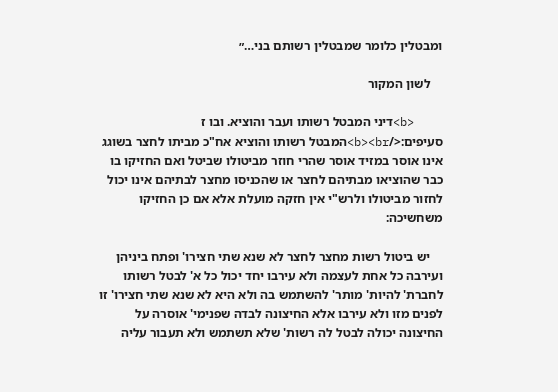ומבטלין כלומר שמבטלין רשותם בני…״

    לשון המקור

    <b>דיני המבטל רשותו ועבר והוציא. ובו ז סעיפים:</b><br>המבטל רשותו והוציא אח"כ מביתו לחצר בשוגג אינו אוסר במזיד אוסר שהרי חוזר מביטולו שביטל ואם החזיקו בו כבר שהוציאו מבתיהם לחצר או שהכניסו מחצר לבתיהם אינו יכול לחזור מביטולו ולרש"י אין חזקה מועלת אלא אם כן החזיקו משחשיכה:

    יש ביטול רשות מחצר לחצר לא שנא שתי חצירו' ופתח ביניהן ועירבה כל אחת לעצמה ולא עירבו יחד יכול כל א' לבטל רשותו לחברת' להיות' מותר' להשתמש בה ולא היא לא שנא שתי חצירו' זו לפנים מזו ולא עירבו אלא החיצונה לבדה שפנימי' אוסרה על החיצונה יכולה לבטל לה רשות' שלא תשתמש ולא תעבור עליה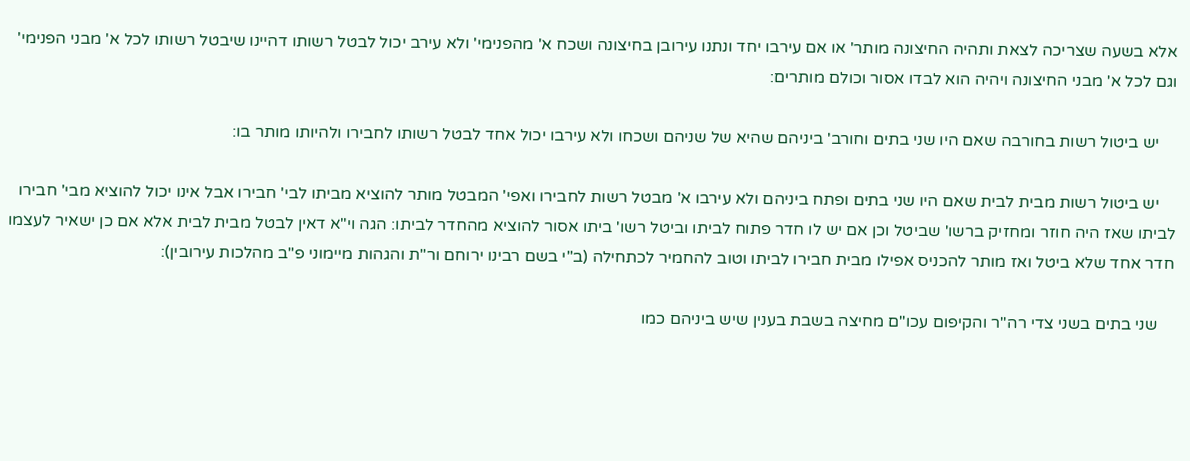אלא בשעה שצריכה לצאת ותהיה החיצונה מותר' או אם עירבו יחד ונתנו עירובן בחיצונה ושכח א' מהפנימי' ולא עירב יכול לבטל רשותו דהיינו שיבטל רשותו לכל א' מבני הפנימי' וגם לכל א' מבני החיצונה ויהיה הוא לבדו אסור וכולם מותרים:

    יש ביטול רשות בחורבה שאם היו שני בתים וחורב' ביניהם שהיא של שניהם ושכחו ולא עירבו יכול אחד לבטל רשותו לחבירו ולהיותו מותר בו:

    יש ביטול רשות מבית לבית שאם היו שני בתים ופתח ביניהם ולא עירבו א' מבטל רשות לחבירו ואפי' המבטל מותר להוציא מביתו לבי' חבירו אבל אינו יכול להוציא מבי' חבירו לביתו שאז היה חוזר ומחזיק ברשו' שביטל וכן אם יש לו חדר פתוח לביתו וביטל רשו' ביתו אסור להוציא מהחדר לביתו: הגה וי"א דאין לבטל מבית לבית אלא אם כן ישאיר לעצמו חדר אחד שלא ביטל ואז מותר להכניס אפילו מבית חבירו לביתו וטוב להחמיר לכתחילה (ב"י בשם רבינו ירוחם ור"ת והגהות מיימוני פ"ב מהלכות עירובין):

    שני בתים בשני צדי רה"ר והקיפום עכו"ם מחיצה בשבת בענין שיש ביניהם כמו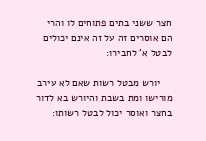חצר ששני בתים פתוחים לו והרי הם אוסרים זה על זה אינם יכולים לבטל א' לחבירו:

    יורש מבטל רשות שאם לא עירב מורישו ומת בשבת והיורש בא לדור בחצר ואוסר יכול לבטל רשותו: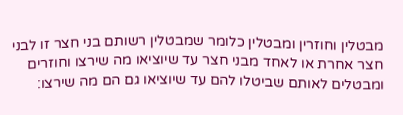מבטלין וחוזרין ומבטלין כלומר שמבטלין רשותם בני חצר זו לבני חצר אחרת או לאחד מבני חצר עד שיוציאו מה שירצו וחוזרים ומבטלים לאותם שביטלו להם עד שיוציאו גם הם מה שירצו: